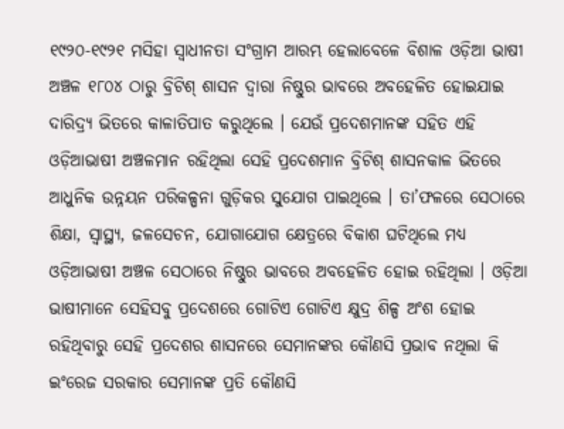୧୯୨୦-୧୯୨୧ ମସିହା ସ୍ୱାଧୀନତା ସଂଗ୍ରାମ ଆରମ୍ଭ ହେଲାବେଳେ ବିଶାଳ ଓଡ଼ିଆ ଭାଷୀ ଅଞ୍ଚଳ ୧୮୦୪ ଠାରୁ ବ୍ରିଟିଶ୍ ଶାସନ ଦ୍ୱାରା ନିଷ୍ଠୁର ଭାବରେ ଅବହେଳିତ ହୋଇଯାଇ ଦାରିଦ୍ର୍ୟ ଭିତରେ କାଳାତିପାତ କରୁଥିଲେ । ଯେଉଁ ପ୍ରଦେଶମାନଙ୍କ ସହିତ ଏହି ଓଡ଼ିଆଭାଷୀ ଅଞ୍ଚଳମାନ ରହିଥିଲା ସେହି ପ୍ରଦେଶମାନ ବ୍ରିଟିଶ୍ ଶାସନକାଳ ଭିତରେ ଆଧୁନିକ ଉନ୍ନୟନ ପରିକଳ୍ପନା ଗୁଡ଼ିକର ସୁଯୋଗ ପାଇଥିଲେ । ତା’ଫଳରେ ସେଠାରେ ଶିକ୍ଷା, ସ୍ୱାସ୍ଥ୍ୟ, ଜଳସେଚନ, ଯୋଗାଯୋଗ କ୍ଷେତ୍ରରେ ବିକାଶ ଘଟିଥିଲେ ମଧ୍ୟ ଓଡ଼ିଆଭାଷୀ ଅଞ୍ଚଳ ସେଠାରେ ନିଷ୍ଠୁର ଭାବରେ ଅବହେଳିତ ହୋଇ ରହିଥିଲା । ଓଡ଼ିଆ ଭାଷୀମାନେ ସେହିସବୁ ପ୍ରଦେଶରେ ଗୋଟିଏ ଗୋଟିଏ କ୍ଷୁଦ୍ର ଶିଳ୍ପ ଅଂଶ ହୋଇ ରହିଥିବାରୁ ସେହି ପ୍ରଦେଶର ଶାସନରେ ସେମାନଙ୍କର କୌଣସି ପ୍ରଭାବ ନଥିଲା କି ଇଂରେଜ ସରକାର ସେମାନଙ୍କ ପ୍ରତି କୌଣସି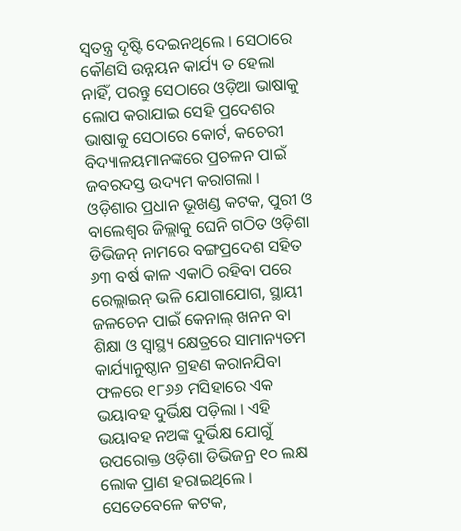ସ୍ୱତନ୍ତ୍ର ଦୃଷ୍ଟି ଦେଇନଥିଲେ । ସେଠାରେ କୌଣସି ଉନ୍ନୟନ କାର୍ଯ୍ୟ ତ ହେଲା ନାହିଁ, ପରନ୍ତୁ ସେଠାରେ ଓଡ଼ିଆ ଭାଷାକୁ ଲୋପ କରାଯାଇ ସେହି ପ୍ରଦେଶର ଭାଷାକୁ ସେଠାରେ କୋର୍ଟ, କଚେରୀ ବିଦ୍ୟାଳୟମାନଙ୍କରେ ପ୍ରଚଳନ ପାଇଁ ଜବରଦସ୍ତ ଉଦ୍ୟମ କରାଗଲା ।
ଓଡ଼ିଶାର ପ୍ରଧାନ ଭୂଖଣ୍ଡ କଟକ, ପୁରୀ ଓ ବାଲେଶ୍ୱର ଜିଲ୍ଲାକୁ ଘେନି ଗଠିତ ଓଡ଼ିଶା ଡିଭିଜନ୍ ନାମରେ ବଙ୍ଗପ୍ରଦେଶ ସହିତ ୬୩ ବର୍ଷ କାଳ ଏକାଠି ରହିବା ପରେ ରେଲ୍ଲାଇନ୍ ଭଳି ଯୋଗାଯୋଗ, ସ୍ଥାୟୀ ଜଳଚେନ ପାଇଁ କେନାଲ୍ ଖନନ ବା ଶିକ୍ଷା ଓ ସ୍ୱାସ୍ଥ୍ୟ କ୍ଷେତ୍ରରେ ସାମାନ୍ୟତମ କାର୍ଯ୍ୟାନୁଷ୍ଠାନ ଗ୍ରହଣ କରାନଯିବା ଫଳରେ ୧୮୬୬ ମସିହାରେ ଏକ ଭୟାବହ ଦୁର୍ଭିକ୍ଷ ପଡ଼ିଲା । ଏହି ଭୟାବହ ନଅଙ୍କ ଦୁର୍ଭିକ୍ଷ ଯୋଗୁଁ ଉପରୋକ୍ତ ଓଡ଼ିଶା ଡିଭିଜନ୍ର ୧୦ ଲକ୍ଷ ଲୋକ ପ୍ରାଣ ହରାଇଥିଲେ । ସେତେବେଳେ କଟକ,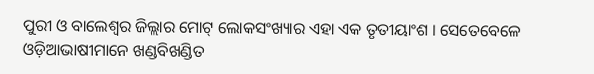ପୁରୀ ଓ ବାଲେଶ୍ୱର ଜିଲ୍ଲାର ମୋଟ୍ ଲୋକସଂଖ୍ୟାର ଏହା ଏକ ତୃତୀୟାଂଶ । ସେତେବେଳେ ଓଡ଼ିଆଭାଷୀମାନେ ଖଣ୍ଡବିଖଣ୍ଡିତ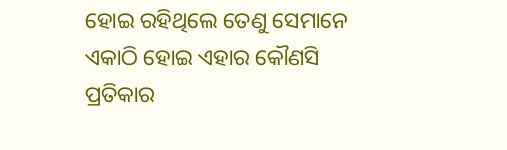ହୋଇ ରହିଥିଲେ ତେଣୁ ସେମାନେ ଏକାଠି ହୋଇ ଏହାର କୌଣସି ପ୍ରତିକାର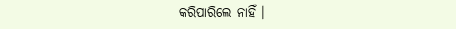କରିପାରିଲେ ନାହିଁ ।